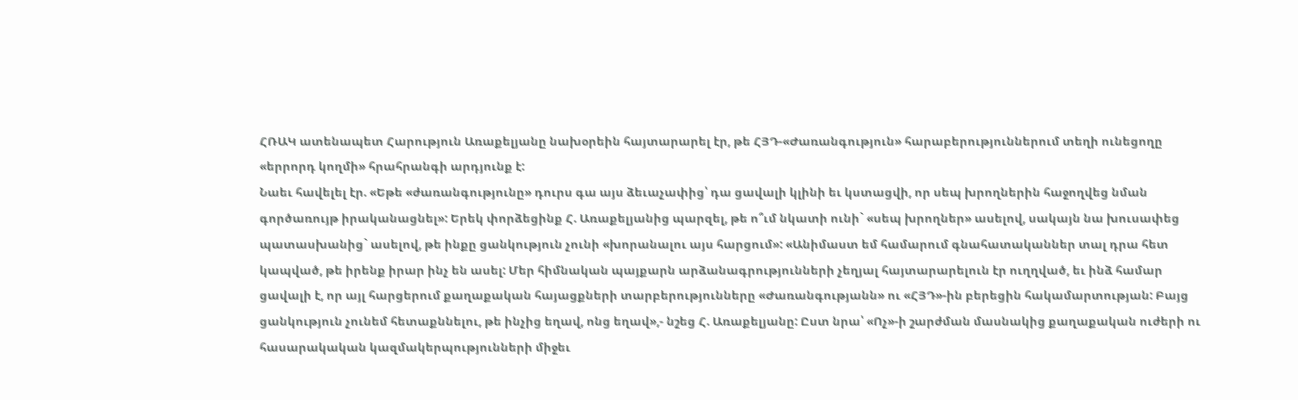ՀՌԱԿ ատենապետ Հարություն Առաքելյանը նախօրեին հայտարարել էր, թե ՀՅԴ-«Ժառանգություն» հարաբերություններում տեղի ունեցողը «երրորդ կողմի» հրահրանգի արդյունք է:
Նաեւ հավելել էր. «Եթե «ժառանգությունը» դուրս գա այս ձեւաչափից՝ դա ցավալի կլինի եւ կստացվի, որ սեպ խրողներին հաջողվեց նման գործառույթ իրականացնել»: Երեկ փորձեցինք Հ. Առաքելյանից պարզել, թե ո՞ւմ նկատի ունի` «սեպ խրողներ» ասելով, սակայն նա խուսափեց պատասխանից` ասելով, թե ինքը ցանկություն չունի «խորանալու այս հարցում»: «Անիմաստ եմ համարում գնահատականներ տալ դրա հետ կապված, թե իրենք իրար ինչ են ասել: Մեր հիմնական պայքարն արձանագրությունների չեղյալ հայտարարելուն էր ուղղված, եւ ինձ համար ցավալի է, որ այլ հարցերում քաղաքական հայացքների տարբերությունները «Ժառանգությանն» ու «ՀՅԴ»-ին բերեցին հակամարտության: Բայց ցանկություն չունեմ հետաքննելու, թե ինչից եղավ, ոնց եղավ»,- նշեց Հ. Առաքելյանը: Ըստ նրա՝ «Ոչ»-ի շարժման մասնակից քաղաքական ուժերի ու հասարակական կազմակերպությունների միջեւ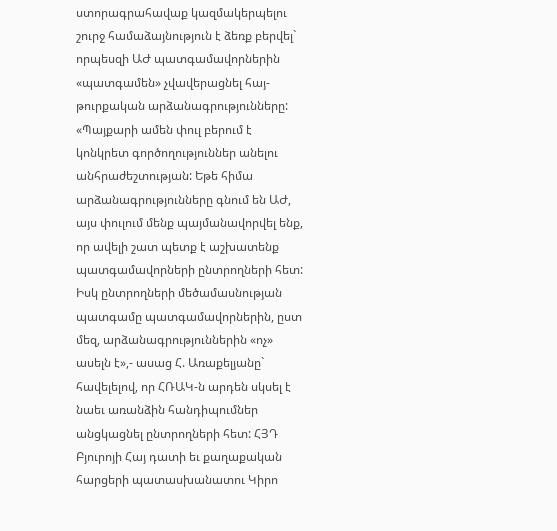ստորագրահավաք կազմակերպելու շուրջ համաձայնություն է ձեռք բերվել` որպեսզի ԱԺ պատգամավորներին «պատգամեն» չվավերացնել հայ-թուրքական արձանագրությունները: «Պայքարի ամեն փուլ բերում է կոնկրետ գործողություններ անելու անհրաժեշտության: Եթե հիմա արձանագրությունները գնում են ԱԺ, այս փուլում մենք պայմանավորվել ենք, որ ավելի շատ պետք է աշխատենք պատգամավորների ընտրողների հետ: Իսկ ընտրողների մեծամասնության պատգամը պատգամավորներին, ըստ մեզ, արձանագրություններին «ոչ» ասելն է»,- ասաց Հ. Առաքելյանը` հավելելով, որ ՀՌԱԿ-ն արդեն սկսել է նաեւ առանձին հանդիպումներ անցկացնել ընտրողների հետ: ՀՅԴ Բյուրոյի Հայ դատի եւ քաղաքական հարցերի պատասխանատու Կիրո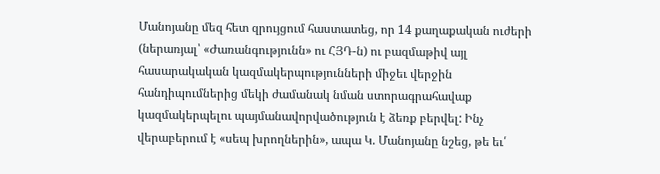Մանոյանը մեզ հետ զրույցում հաստատեց, որ 14 քաղաքական ուժերի (ներառյալ՝ «Ժառանգությունն» ու ՀՅԴ-ն) ու բազմաթիվ այլ հասարակական կազմակերպությունների միջեւ վերջին հանդիպումներից մեկի ժամանակ նման ստորագրահավաք կազմակերպելու պայմանավորվածություն է ձեռք բերվել: Ինչ վերաբերում է «սեպ խրողներին», ապա Կ. Մանոյանը նշեց, թե եւ՛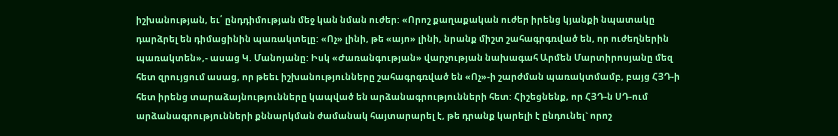իշխանության, եւ՛ ընդդիմության մեջ կան նման ուժեր: «Որոշ քաղաքական ուժեր իրենց կյանքի նպատակը դարձրել են դիմացինին պառակտելը: «Ոչ» լինի, թե «այո» լինի, նրանք միշտ շահագրգռված են, որ ուժեղներին պառակտեն»,- ասաց Կ. Մանոյանը: Իսկ «Ժառանգության» վարչության նախագահ Արմեն Մարտիրոսյանը մեզ հետ զրույցում ասաց, որ թեեւ իշխանությունները շահագրգռված են «Ոչ»-ի շարժման պառակտմամբ, բայց ՀՅԴ-ի հետ իրենց տարաձայնությունները կապված են արձանագրությունների հետ: Հիշեցնենք, որ ՀՅԴ-ն ՍԴ-ում արձանագրությունների քննարկման ժամանակ հայտարարել է, թե դրանք կարելի է ընդունել` որոշ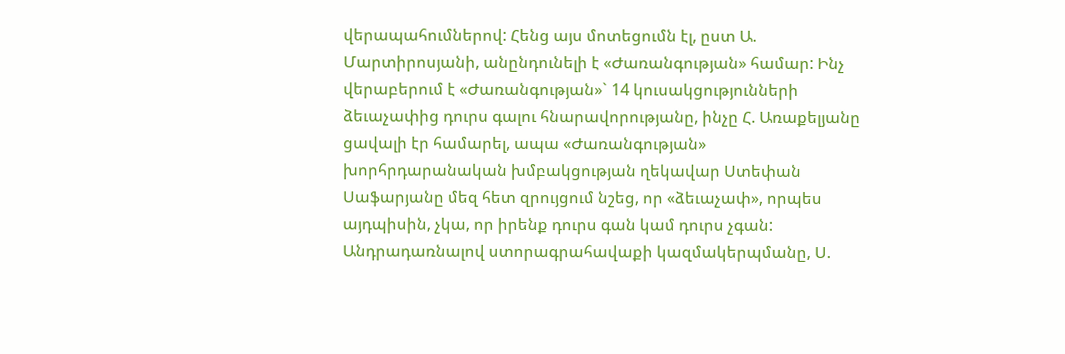վերապահումներով: Հենց այս մոտեցումն էլ, ըստ Ա. Մարտիրոսյանի, անընդունելի է «Ժառանգության» համար: Ինչ վերաբերում է «Ժառանգության»` 14 կուսակցությունների ձեւաչափից դուրս գալու հնարավորությանը, ինչը Հ. Առաքելյանը ցավալի էր համարել, ապա «Ժառանգության» խորհրդարանական խմբակցության ղեկավար Ստեփան Սաֆարյանը մեզ հետ զրույցում նշեց, որ «ձեւաչափ», որպես այդպիսին, չկա, որ իրենք դուրս գան կամ դուրս չգան: Անդրադառնալով ստորագրահավաքի կազմակերպմանը, Ս.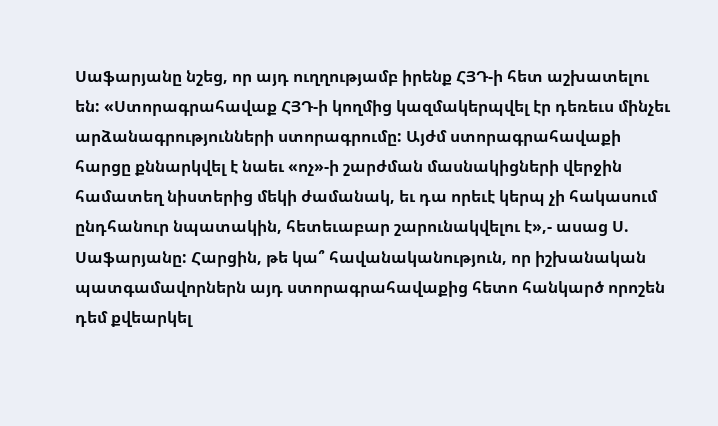Սաֆարյանը նշեց, որ այդ ուղղությամբ իրենք ՀՅԴ-ի հետ աշխատելու են: «Ստորագրահավաք ՀՅԴ-ի կողմից կազմակերպվել էր դեռեւս մինչեւ արձանագրությունների ստորագրումը: Այժմ ստորագրահավաքի հարցը քննարկվել է նաեւ «ոչ»-ի շարժման մասնակիցների վերջին համատեղ նիստերից մեկի ժամանակ, եւ դա որեւէ կերպ չի հակասում ընդհանուր նպատակին, հետեւաբար շարունակվելու է»,- ասաց Ս. Սաֆարյանը: Հարցին, թե կա՞ հավանականություն, որ իշխանական պատգամավորներն այդ ստորագրահավաքից հետո հանկարծ որոշեն դեմ քվեարկել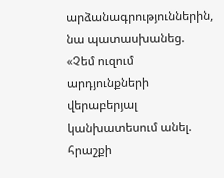արձանագրություններին, նա պատասխանեց. «Չեմ ուզում արդյունքների վերաբերյալ կանխատեսում անել. հրաշքի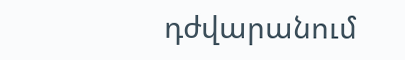դժվարանում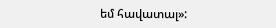եմ հավատալ»: